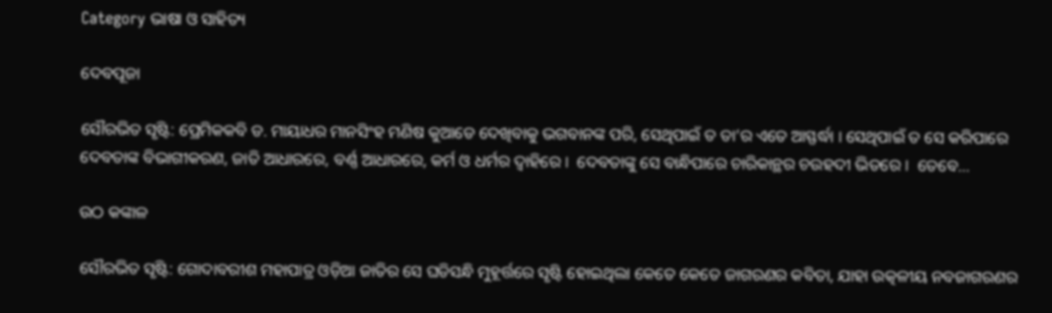Category ଭାଷା ଓ ସାହିତ୍ୟ

ଦେବପୂଜା

ସୌରଭିତ ସୃଷ୍ଟି: ପ୍ରେମିକକବି ଡ. ମାୟାଧର ମାନସିଂହ ମଣିଷ କୁଆଡେ ଦେଖିବାକୁ ଭଗବାନଙ୍କ ପରି, ସେଥିପାଇଁ ତ ତା’ର ଏତେ ଆସ୍ଫର୍ଦ୍ଧା । ସେଥିପାଇଁ ତ ସେ କରିପାରେ ଦେବତାଙ୍କ ବିଭାଗୀକରଣ, ଜାତି ଆଧାରରେ, ବର୍ଣ୍ଣ ଆଧାରରେ, କର୍ମ ଓ ଧର୍ମର ଦ୍ୱାହିରେ ।  ଦେବତାଙ୍କୁ ସେ ବାନ୍ଧିପାରେ ଚାରିକାନ୍ଥର ଚଉହଦୀ ଭିତରେ ।  ତେବେ…

ଉଠ କଙ୍କାଳ

ସୌରଭିତ ସୃଷ୍ଟି: ଗୋଦାବରୀଶ ମହାପାତ୍ର ଓଡ଼ିଆ ଜାତିର ସେ ଘଡିସନ୍ଧି ମୁହୂର୍ତ୍ତରେ ସୃଷ୍ଟି ହୋଇଥିଲା କେତେ କେତେ ଜାଗରଣର କବିତା, ଯାହା ଉତ୍କଳୀୟ ନବଜାଗରଣର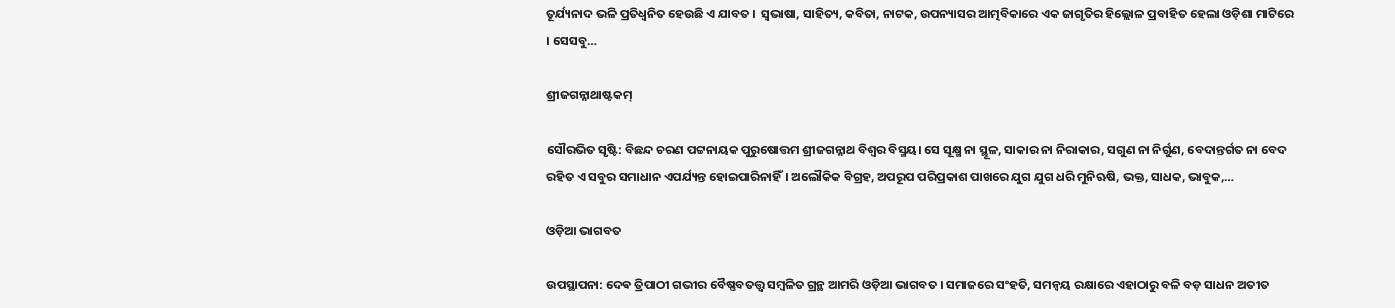ତୂର୍ଯ୍ୟନାଦ ଭଳି ପ୍ରତିଧ୍ୱନିତ ହେଉଛି ଏ ଯାବତ ।  ସ୍ବଭାଷା, ସାହିତ୍ୟ, କବିତା, ନାଟକ, ଉପନ୍ୟାସର ଆତ୍ମବିକାରେ ଏକ ଜାଗୃତିର ହିଲ୍ଲୋଳ ପ୍ରବାହିତ ହେଲା ଓଡ଼ିଶା ମାଟିରେ । ସେସବୁ…

ଶ୍ରୀଜଗନ୍ନାଥାଷ୍ଟକମ୍

ସୌରଭିତ ସୃଷ୍ଟି: ବିଛନ୍ଦ ଚରଣ ପଟ୍ଟନାୟକ ପୁରୁଷୋତ୍ତମ ଶ୍ରୀଜଗନ୍ନାଥ ବିଶ୍ଵର ବିସ୍ମୟ। ସେ ସୂକ୍ଷ୍ମ ନା ସ୍ଥୂଳ, ସାକାର ନା ନିରାକାର, ସଗୁଣ ନା ନିର୍ଗୁଣ, ବେଦାନ୍ତର୍ଗତ ନା ବେଦ ରହିତ ଏ ସବୁର ସମାଧାନ ଏପର୍ଯ୍ୟନ୍ତ ହୋଇପାରିନାହିଁ। ଅଲୌକିକ ବିଗ୍ରହ, ଅପରୂପ ପରିପ୍ରକାଶ ପାଖରେ ଯୁଗ ଯୁଗ ଧରି ମୁନିଋଷି, ଭକ୍ତ, ସାଧକ, ଭାବୁକ,…

ଓଡ଼ିଆ ଭାଗବତ

ଉପସ୍ଥାପନା: ଦେଵ ତ୍ରିପାଠୀ ଗଭୀର ବୈଷ୍ଣବତତ୍ତ୍ଵ ସମ୍ବଳିତ ଗ୍ରନ୍ଥ ଆମରି ଓଡ଼ିଆ ଭାଗବତ । ସମାଜରେ ସଂହତି, ସମନ୍ୱୟ ରକ୍ଷାରେ ଏହାଠାରୁ ବଳି ବଡ଼ ସାଧନ ଅତୀତ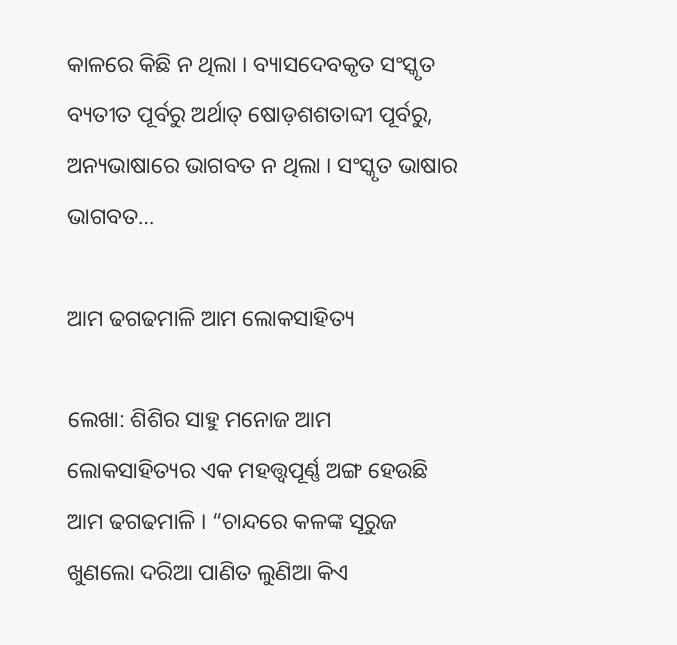କାଳରେ କିଛି ନ ଥିଲା । ବ୍ୟାସଦେବକୃତ ସଂସ୍କୃତ ବ୍ୟତୀତ ପୂର୍ବରୁ ଅର୍ଥାତ୍ ଷୋଡ଼ଶଶତାବ୍ଦୀ ପୂର୍ବରୁ, ଅନ୍ୟଭାଷାରେ ଭାଗବତ ନ ଥିଲା । ସଂସ୍କୃତ ଭାଷାର ଭାଗବତ…

ଆମ ଢଗଢମାଳି ଆମ ଲୋକସାହିତ୍ୟ

ଲେଖା: ଶିଶିର ସାହୁ ମନୋଜ ଆମ ଲୋକସାହିତ୍ୟର ଏକ ମହତ୍ତ୍ୱପୂର୍ଣ୍ଣ ଅଙ୍ଗ ହେଉଛି ଆମ ଢଗଢମାଳି । “ଚାନ୍ଦରେ କଳଙ୍କ ସୂରୁଜ ଖୁଣଲୋ ଦରିଆ ପାଣିତ ଲୁଣିଆ କିଏ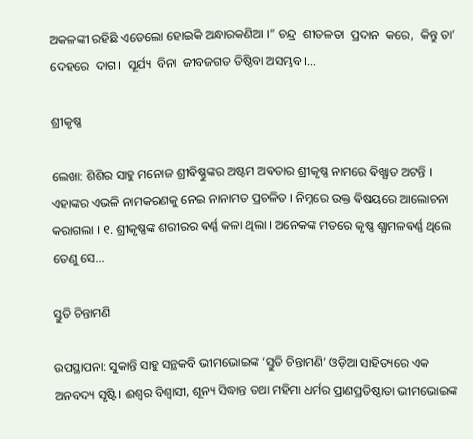ଅକଳଙ୍କୀ ରହିଛି ଏଡେଲୋ ହୋଇକି ଅନ୍ଧାରକଣିଆ ।” ଚନ୍ଦ୍ର  ଶୀତଳତା  ପ୍ରଦାନ  କରେ,  କିନ୍ତୁ ତା’ ଦେହରେ  ଦାଗ।  ସୂର୍ଯ୍ୟ  ବିନା  ଜୀବଜଗତ ତିଷ୍ଠିବା ଅସମ୍ଭବ।…

ଶ୍ରୀକୃଷ୍ଣ

ଲେଖା: ଶିଶିର ସାହୁ ମନୋଜ ଶ୍ରୀଵିଷ୍ଣୁଙ୍କର ଅଷ୍ଟମ ଅଵତାର ଶ୍ରୀକୃଷ୍ଣ ନାମରେ ଵିଖ୍ଯାତ ଅଟନ୍ତି । ଏହାଙ୍କର ଏଭଳି ନାମକରଣକୁ ନେଇ ନାନାମତ ପ୍ରଚଳିତ । ନିମ୍ନରେ ଉକ୍ତ ଵିଷୟରେ ଆଲୋଚନା କରାଗଲା । ୧. ଶ୍ରୀକୃଷ୍ଣଙ୍କ ଶରୀରର ଵର୍ଣ୍ଣ କଳା ଥିଲା । ଅନେକଙ୍କ ମତରେ କୃଷ୍ଣ ଶ୍ଯାମଳଵର୍ଣ୍ଣ ଥିଲେ ତେଣୁ ସେ…

ସ୍ତୁତି ଚିନ୍ତାମଣି

ଉପସ୍ଥାପନା: ସୁକାନ୍ତି ସାହୁ ସନ୍ଥକବି ଭୀମଭୋଇଙ୍କ ‘ସ୍ତୁତି ଚିନ୍ତାମଣି’ ଓଡ଼ିଆ ସାହିତ୍ୟରେ ଏକ ଅନବଦ୍ୟ ସୃଷ୍ଟି। ଈଶ୍ୱର ବିଶ୍ବାସୀ, ଶୂନ୍ୟ ସିଦ୍ଧାନ୍ତ ତଥା ମହିମା ଧର୍ମର ପ୍ରାଣପ୍ରତିଷ୍ଠାତା ଭୀମଭୋଇଙ୍କ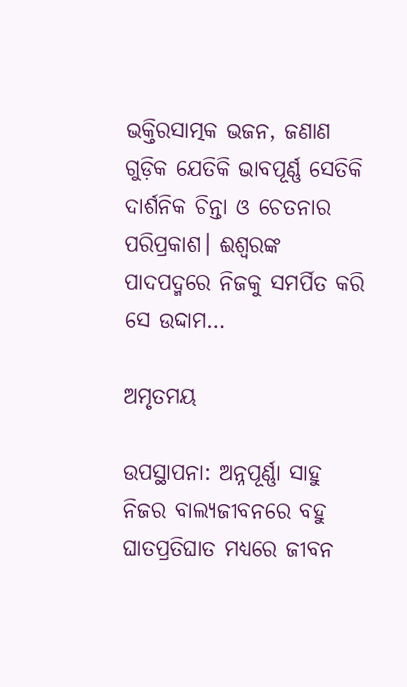ଭକ୍ତିରସାତ୍ମକ ଭଜନ, ଜଣାଣ ଗୁଡ଼ିକ ଯେତିକି ଭାବପୂର୍ଣ୍ଣ ସେତିକି ଦାର୍ଶନିକ ଚିନ୍ତା ଓ ଚେତନାର ପରିପ୍ରକାଶ। ଈଶ୍ବରଙ୍କ ପାଦପଦ୍ମରେ ନିଜକୁ ସମର୍ପିତ କରି ସେ ଉଦ୍ଦାମ…

ଅମୃତମୟ

ଉପସ୍ଥାପନା: ଅନ୍ନପୂର୍ଣ୍ଣା ସାହୁ ନିଜର ବାଲ୍ୟଜୀବନରେ ବହୁ ଘାତପ୍ରତିଘାତ ମଧ୍ୟରେ ଜୀବନ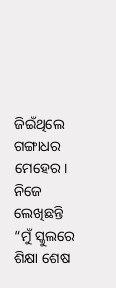ଜିଇଁଥିଲେ ଗଙ୍ଗାଧର ମେହେର। ନିଜେ ଲେଖିଛନ୍ତି “ମୁଁ ସ୍କୁଲରେ ଶିକ୍ଷା ଶେଷ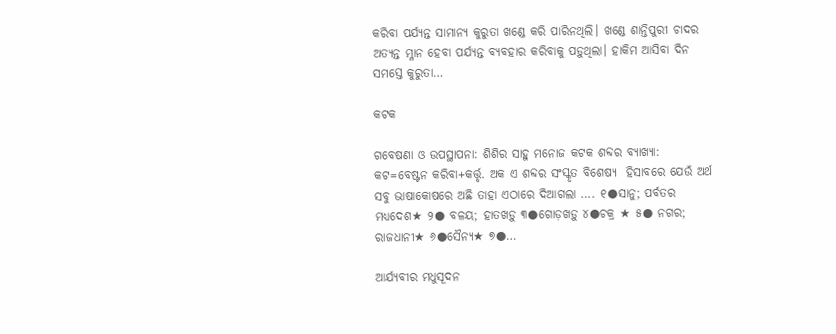କରିବା ପର୍ଯ୍ୟନ୍ତ ସାମାନ୍ୟ କୁରୁତା ଖଣ୍ଡେ କରି ପାରିନଥିଲି। ଖଣ୍ଡେ ଶାନ୍ତିପୁରୀ ଚାଦର ଅତ୍ୟନ୍ତ ମ୍ଳାନ ହେବା ପର୍ଯ୍ୟନ୍ତ ବ୍ୟବହାର କରିବାକୁ ପଡ଼ୁଥିଲା। ହାକିମ ଆସିବା ଦିନ ସମସ୍ତେ କୁରୁତା…

କଟକ

ଗବେଷଣା ଓ ଉପସ୍ଥାପନା: ଶିଶିର ସାହୁ ମନୋଜ କଟକ ଶବ୍ଦର ବ୍ୟାଖ୍ୟା: କଟ=ବେଷ୍ଟନ କରିବା+କର୍ତ୍ତୃ. ଅକ ଏ ଶବ୍ଦର ସଂସ୍କୃତ ବିଶେଷ୍ୟ  ହିସାବରେ ଯେଉଁ ଅର୍ଥ ସବୁ ଭାଷାକୋଷରେ ଅଛି ତାହା ଏଠାରେ ଦିଆଗଲା …. ୧●ସାନୁ; ପର୍ବତର ମଧ୍ୟଦେଶ★ ୨● ବଳୟ; ହାତଖଡ଼ୁ ୩●ଗୋଡ଼ଖଡ଼ୁ ୪●ଚକ୍ର ★ ୫● ନଗର; ରାଜଧାନୀ★ ୬●ସୈନ୍ୟ★ ୭●…

ଆର୍ଯ୍ୟବୀର ମଧୁସୂଦନ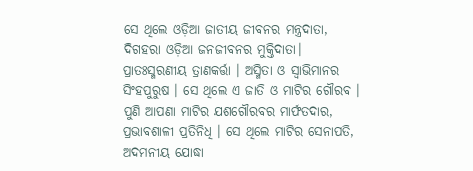ସେ ଥିଲେ ଓଡ଼ିଆ ଜାତୀୟ ଜୀବନର ମନ୍ତ୍ରଦାତା, ଦିଗହରା ଓଡ଼ିଆ ଜନଜୀବନର ମୁକ୍ତିଦାତା। ପ୍ରାତଃସ୍ମରଣୀୟ ତ୍ରାଣକର୍ତ୍ତା । ଅସ୍ମିତା ଓ ସ୍ବାଭିମାନର ସିଂହପୁରୁଷ । ସେ ଥିଲେ ଏ ଜାତି ଓ ମାଟିର ଗୌରବ । ପୁଣି ଆପଣା ମାଟିର ଯଶଗୌରବର ମାର୍ଫତଦାର, ପ୍ରଭାବଶାଳୀ ପ୍ରତିନିଧି । ସେ ଥିଲେ ମାଟିର ସେନାପତି, ଅଦମନୀୟ ଯୋଦ୍ଧା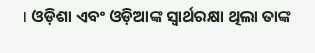। ଓଡ଼ିଶା ଏବଂ ଓଡ଼ିଆଙ୍କ ସ୍ବାର୍ଥରକ୍ଷା ଥିଲା ତାଙ୍କ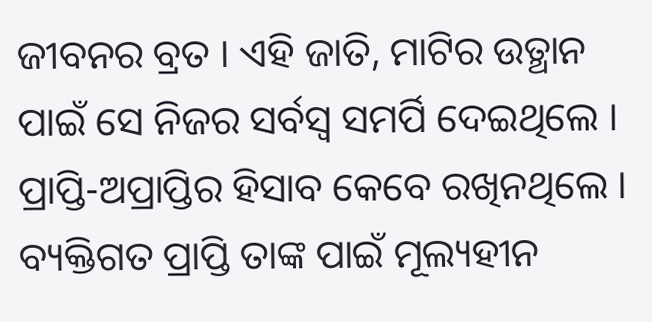ଜୀବନର ବ୍ରତ । ଏହି ଜାତି, ମାଟିର ଉତ୍ଥାନ ପାଇଁ ସେ ନିଜର ସର୍ବସ୍ୱ ସମର୍ପି ଦେଇଥିଲେ । ପ୍ରାପ୍ତି-ଅପ୍ରାପ୍ତିର ହିସାବ କେବେ ରଖିନଥିଲେ । ବ୍ୟକ୍ତିଗତ ପ୍ରାପ୍ତି ତାଙ୍କ ପାଇଁ ମୂଲ୍ୟହୀନ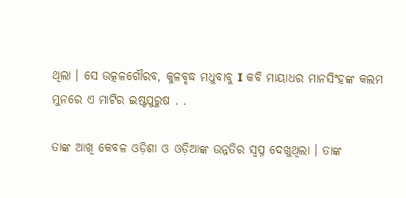ଥିଲା । ସେ ଉତ୍କଳଗୌରବ, କୁଳବୃଦ୍ଧ ମଧୁବାବୁ I କବି ମାୟାଧର ମାନସିଂହଙ୍କ କଲମ ମୁନରେ ଏ ମାଟିର ଇଷ୍ଟପୁରୁଷ . .

ତାଙ୍କ ଆଖି କେବଳ ଓଡ଼ିଶା ଓ ଓଡ଼ିଆଙ୍କ ଉନ୍ନତିର ସ୍ୱପ୍ନ ଦେଖୁଥିଲା । ତାଙ୍କ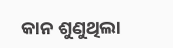କାନ ଶୁଣୁଥିଲା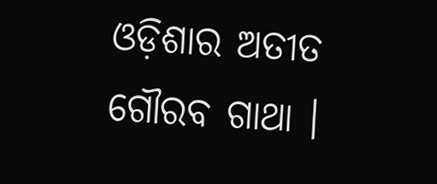ଓଡ଼ିଶାର ଅତୀତ ଗୌରବ ଗାଥା ।